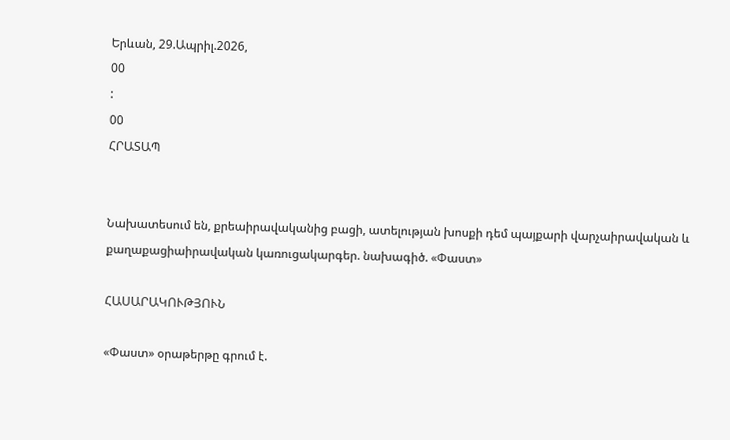Երևան, 29.Ապրիլ.2026,
00
:
00
ՀՐԱՏԱՊ


Նախատեսում են, քրեաիրավականից բացի, ատելության խոսքի դեմ պայքարի վարչաիրավական և քաղաքացիաիրավական կառուցակարգեր. նախագիծ. «Փաստ»

ՀԱՍԱՐԱԿՈՒԹՅՈՒՆ

«Փաստ» օրաթերթը գրում է.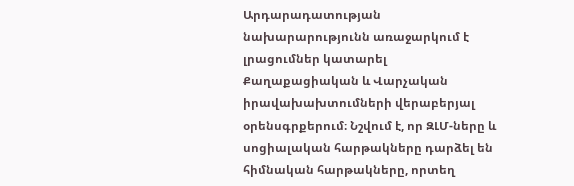Արդարադատության նախարարությունն առաջարկում է լրացումներ կատարել Քաղաքացիական և Վարչական իրավախախտումների վերաբերյալ օրենսգրքերում։ Նշվում է, որ ԶԼՄ-ները և սոցիալական հարթակները դարձել են հիմնական հարթակները, որտեղ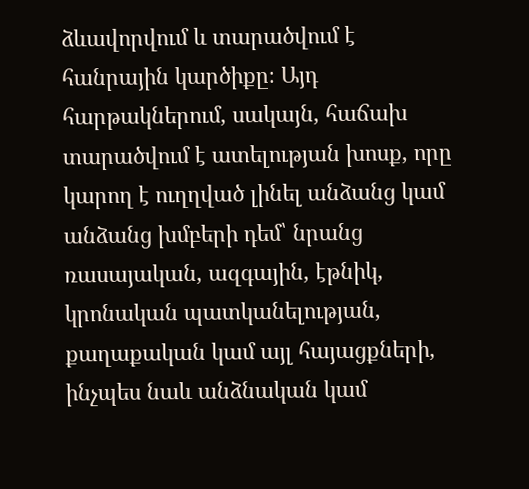ձևավորվում և տարածվում է հանրային կարծիքը։ Այդ հարթակներում, սակայն, հաճախ տարածվում է ատելության խոսք, որը կարող է ուղղված լինել անձանց կամ անձանց խմբերի դեմ՝ նրանց ռասայական, ազգային, էթնիկ, կրոնական պատկանելության, քաղաքական կամ այլ հայացքների, ինչպես նաև անձնական կամ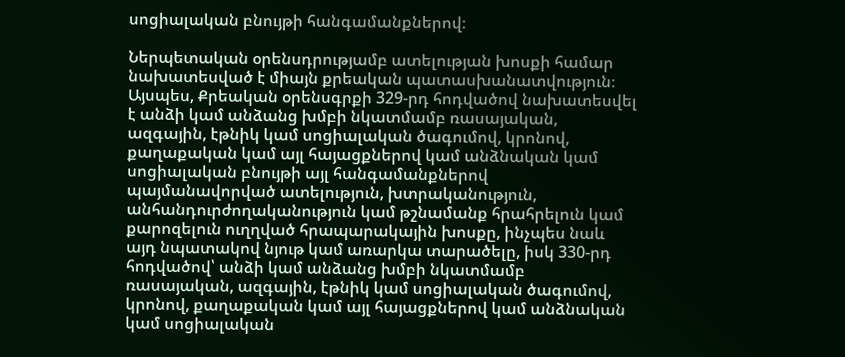սոցիալական բնույթի հանգամանքներով։

Ներպետական օրենսդրությամբ ատելության խոսքի համար նախատեսված է միայն քրեական պատասխանատվություն։ Այսպես, Քրեական օրենսգրքի 329-րդ հոդվածով նախատեսվել է անձի կամ անձանց խմբի նկատմամբ ռասայական, ազգային, էթնիկ կամ սոցիալական ծագումով, կրոնով, քաղաքական կամ այլ հայացքներով կամ անձնական կամ սոցիալական բնույթի այլ հանգամանքներով պայմանավորված ատելություն, խտրականություն, անհանդուրժողականություն կամ թշնամանք հրահրելուն կամ քարոզելուն ուղղված հրապարակային խոսքը, ինչպես նաև այդ նպատակով նյութ կամ առարկա տարածելը, իսկ 330-րդ հոդվածով՝ անձի կամ անձանց խմբի նկատմամբ ռասայական, ազգային, էթնիկ կամ սոցիալական ծագումով, կրոնով, քաղաքական կամ այլ հայացքներով կամ անձնական կամ սոցիալական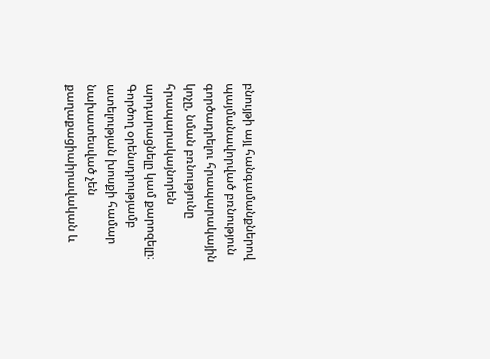բնույթի այլ հանգամանքներով պայմանավորված բռնություն գործադրելու հրապարակային կոչը, նման բռնությունը հրապարակայնորեն արդարացնելը կամ քարոզելը։ Գործող օրենսդրությամբ ատելության խոսքի համար նախատեսված չեն քաղաքացիաիրավական և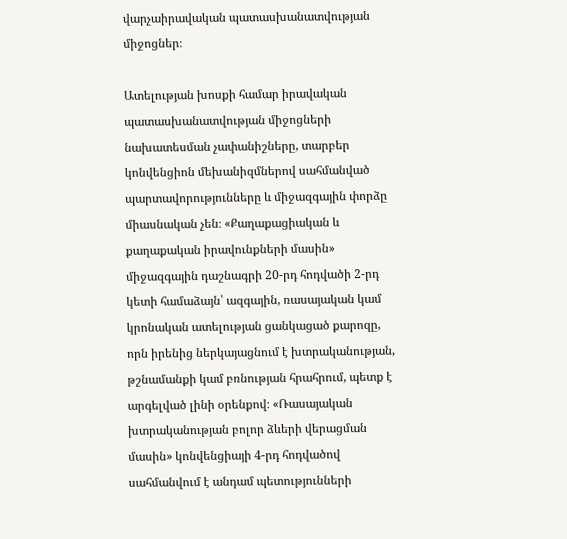վարչաիրավական պատասխանատվության միջոցներ։

Ատելության խոսքի համար իրավական պատասխանատվության միջոցների նախատեսման չափանիշները, տարբեր կոնվենցիոն մեխանիզմներով սահմանված պարտավորությունները և միջազգային փորձը միասնական չեն։ «Քաղաքացիական և քաղաքական իրավունքների մասին» միջազգային դաշնագրի 20-րդ հոդվածի 2-րդ կետի համաձայն՝ ազգային, ռասայական կամ կրոնական ատելության ցանկացած քարոզը, որն իրենից ներկայացնում է խտրականության, թշնամանքի կամ բռնության հրահրում, պետք է արգելված լինի օրենքով։ «Ռասայական խտրականության բոլոր ձևերի վերացման մասին» կոնվենցիայի 4-րդ հոդվածով սահմանվում է անդամ պետությունների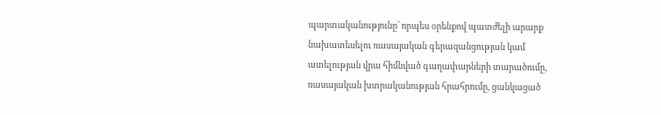պարտականությունը՝ որպես օրենքով պատժելի արարք նախատեսելու ռասայական գերազանցության կամ ատելության վրա հիմնված գաղափարների տարածումը, ռասայական խտրականության հրահրումը, ցանկացած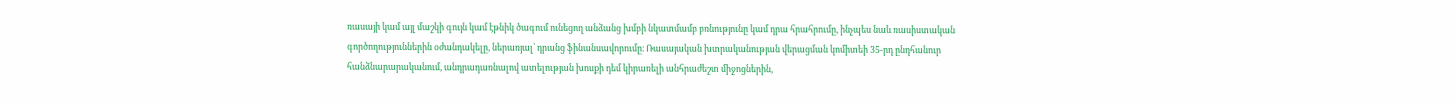ռասայի կամ այլ մաշկի գույն կամ էթնիկ ծագում ունեցող անձանց խմբի նկատմամբ բռնությունը կամ դրա հրահրումը, ինչպես նաև ռասիստական գործողություններին օժանդակելը, ներառյալ՝ դրանց ֆինանսավորումը։ Ռասայական խտրականության վերացման կոմիտեի 35-րդ ընդհանուր հանձնարարականում, անդրադառնալով ատելության խոսքի դեմ կիրառելի անհրաժեշտ միջոցներին,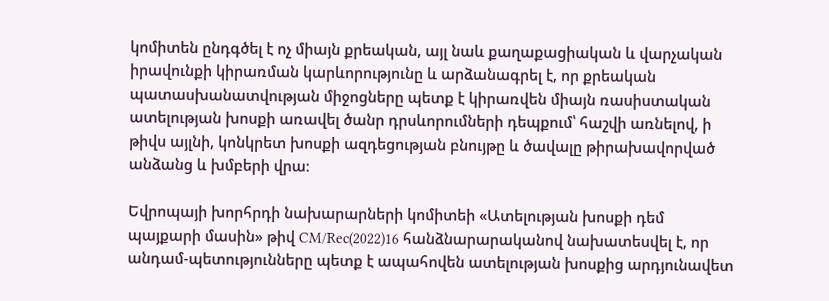կոմիտեն ընդգծել է ոչ միայն քրեական, այլ նաև քաղաքացիական և վարչական իրավունքի կիրառման կարևորությունը և արձանագրել է, որ քրեական պատասխանատվության միջոցները պետք է կիրառվեն միայն ռասիստական ատելության խոսքի առավել ծանր դրսևորումների դեպքում՝ հաշվի առնելով, ի թիվս այլնի, կոնկրետ խոսքի ազդեցության բնույթը և ծավալը թիրախավորված անձանց և խմբերի վրա։

Եվրոպայի խորհրդի նախարարների կոմիտեի «Ատելության խոսքի դեմ պայքարի մասին» թիվ CM/Rec(2022)16 հանձնարարականով նախատեսվել է, որ անդամ-պետությունները պետք է ապահովեն ատելության խոսքից արդյունավետ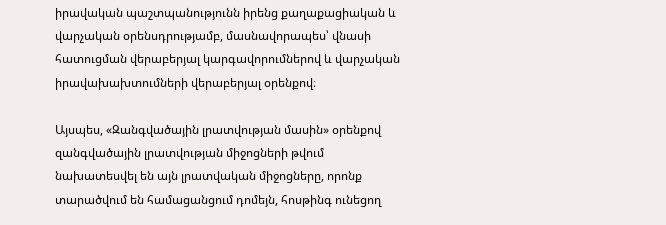իրավական պաշտպանությունն իրենց քաղաքացիական և վարչական օրենսդրությամբ, մասնավորապես՝ վնասի հատուցման վերաբերյալ կարգավորումներով և վարչական իրավախախտումների վերաբերյալ օրենքով։

Այսպես, «Զանգվածային լրատվության մասին» օրենքով զանգվածային լրատվության միջոցների թվում նախատեսվել են այն լրատվական միջոցները, որոնք տարածվում են համացանցում դոմեյն, հոսթինգ ունեցող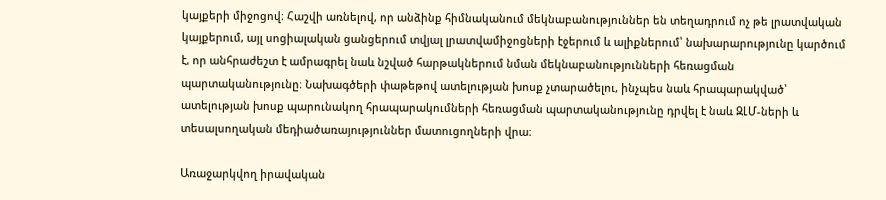կայքերի միջոցով։ Հաշվի առնելով, որ անձինք հիմնականում մեկնաբանություններ են տեղադրում ոչ թե լրատվական կայքերում, այլ սոցիալական ցանցերում տվյալ լրատվամիջոցների էջերում և ալիքներում՝ նախարարությունը կարծում է, որ անհրաժեշտ է ամրագրել նաև նշված հարթակներում նման մեկնաբանությունների հեռացման պարտականությունը։ Նախագծերի փաթեթով ատելության խոսք չտարածելու, ինչպես նաև հրապարակված՝ ատելության խոսք պարունակող հրապարակումների հեռացման պարտականությունը դրվել է նաև ԶԼՄ-ների և տեսալսողական մեդիածառայություններ մատուցողների վրա։

Առաջարկվող իրավական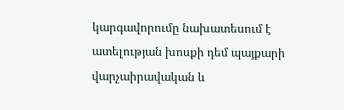կարգավորումը նախատեսում է ատելության խոսքի դեմ պայքարի վարչաիրավական և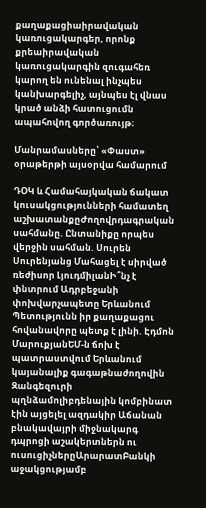քաղաքացիաիրավական կառուցակարգեր, որոնք քրեաիրավական կառուցակարգին զուգահեռ կարող են ունենալ ինչպես կանխարգելիչ, այնպես էլ վնաս կրած անձի հատուցումն ապահովող գործառույթ։

Մանրամասները՝ «Փաստ» օրաթերթի այսօրվա համարում

ԴՕԿ և Համահայկական ճակատ կուսակցությունների համատեղ աշխատանքըԺողովրդագրական սահմանը. Ընտանիքը որպես վերջին սահման. Սուրեն Սուրենյանց Մահացել է սիրված ռեժիսոր ԼյուդմիլանԻ՞նչ է փնտրում Ադրբեջանի փոխվարչապետը Երևանում Պետությունն իր քաղաքացու հովանավորը պետք է լինի. Էդմոն ՄարուքյանԵՄ-ն ճոխ է պատրաստվում Երևանում կայանալիք գագաթնաժողովին Զանգեզուրի պղնձամոլիբդենային կոմբինատ էին այցելել ազդակիր Աճանան բնակավայրի միջնակարգ դպրոցի աշակերտներն ու ուսուցիչներըԱրարատԲանկի աջակցությամբ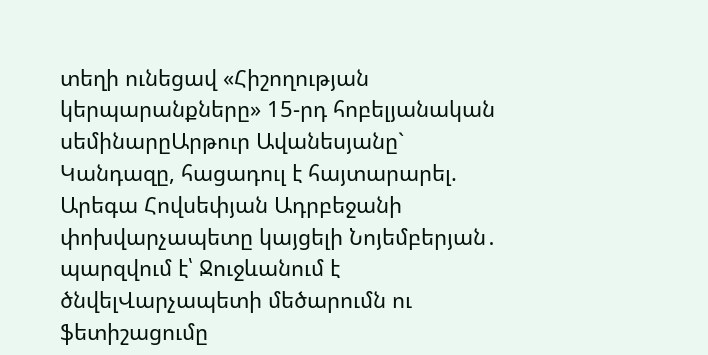տեղի ունեցավ «Հիշողության կերպարանքները» 15-րդ հոբելյանական սեմինարըԱրթուր Ավանեսյանը` Կանդազը, հացադուլ է հայտարարել. Արեգա Հովսեփյան Ադրբեջանի փոխվարչապետը կայցելի Նոյեմբերյան․ պարզվում է՝ Ջուջևանում է ծնվելՎարչապետի մեծարումն ու ֆետիշացումը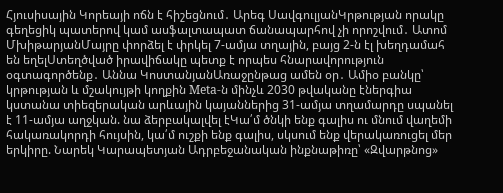Հյուսիսային Կորեայի ոճն է հիշեցնում․ Արեգ ՍավգուլյանԿրթության որակը գեղեցիկ պատերով կամ ասֆալտապատ ճանապարհով չի որոշվում․ Ատոմ ՄխիթարյանՄայրը փորձել է փրկել 7-ամյա տղային, բայց 2-ն էլ խեղդամահ են եղելՍտեղծված իրավիճակը պետք է որպես հնարավորություն օգտագործենք․ Աննա ԿոստանյանԱռաջընթաց ամեն օր․ Ամիօ բանկը՝ կրթության և մշակույթի կողքին Meta-ն մինչև 2030 թվականը էներգիա կստանա տիեզերական արևային կայաններից 31-ամյա տղամարդը սպանել է 11-ամյա աղջկան. նա ձերբակալվել էԿա՛մ ծնկի ենք գալիս ու մնում վաղեմի հակառակորդի հույսին, կա՛մ ուշքի ենք գալիս, սկսում ենք վերակառուցել մեր երկիրը. Նարեկ Կարապետյան Ադրբեջանական ինքնաթիռը՝ «Զվարթնոց»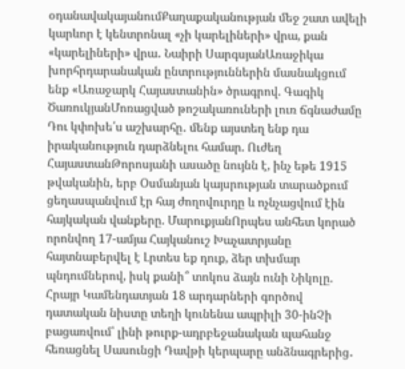օդանավակայանումՔաղաքականության մեջ շատ ավելի կարևոր է կենտրոնալ «չի կարելիների» վրա, քան «կարելիների» վրա․ Նաիրի ՍարգսյանԱռաջիկա խորհրդարանական ընտրություններին մասնակցում ենք «Առաջարկ Հայաստանին» ծրագրով. Գագիկ ԾառուկյանՄոռացված թոշակառուների լուռ ճգնաժամը Դու կփոխե՛ս աշխարհը․ մենք այստեղ ենք դա իրականություն դարձնելու համար. Ուժեղ ՀայաստանԹորոսյանի ասածը նույնն է, ինչ եթե 1915 թվականին, երբ Օսմանյան կայսրության տարածքում ցեղասպանվում էր հայ ժողովուրդը և ոչնչացվում էին հայկական վանքերը. ՄարուքյանՈրպես անհետ կորած որոնվող 17-ամյա Հայկանուշ Խաչատրյանը հայտնաբերվել է Լրտես եք դուք, ձեր տխմար պնդումներով, իսկ քանի՞ տոկոս ձայն ունի Նիկոլը. Հրայր Կամենդատյան 18 արդարների գործով դատական նիստը տեղի կունենա ապրիլի 30-ինՉի բացառվում՝ լինի թուրք-ադրբեջանական պահանջ հեռացնել Սասունցի Դավթի կերպարը անձնագրերից․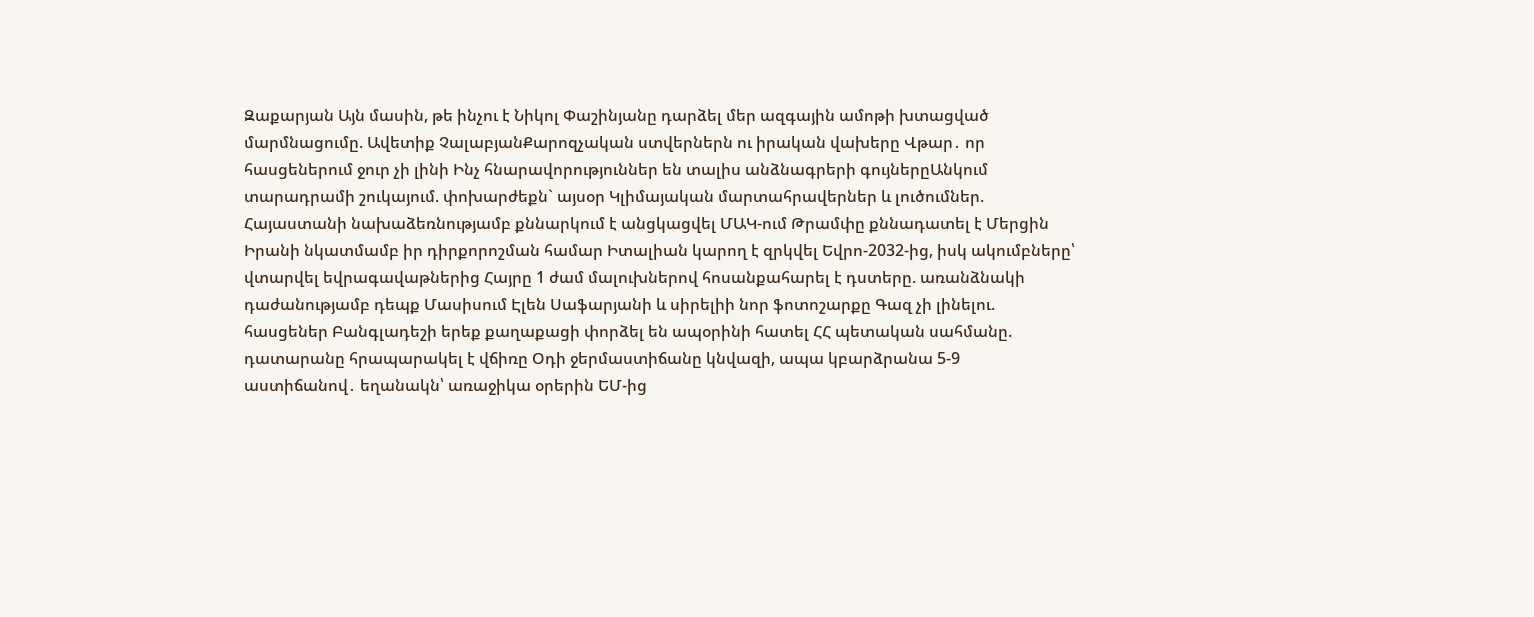Զաքարյան Այն մասին, թե ինչու է Նիկոլ Փաշինյանը դարձել մեր ազգային ամոթի խտացված մարմնացումը. Ավետիք ՉալաբյանՔարոզչական ստվերներն ու իրական վախերը Վթար․ որ հասցեներում ջուր չի լինի Ինչ հնարավորություններ են տալիս անձնագրերի գույներըԱնկում տարադրամի շուկայում. փոխարժեքն` այսօր Կլիմայական մարտահրավերներ և լուծումներ. Հայաստանի նախաձեռնությամբ քննարկում է անցկացվել ՄԱԿ-ում Թրամփը քննադատել է Մերցին Իրանի նկատմամբ իր դիրքորոշման համար Իտալիան կարող է զրկվել Եվրո-2032-ից, իսկ ակումբները՝ վտարվել եվրագավաթներից Հայրը 1 ժամ մալուխներով հոսանքահարել է դստերը. առանձնակի դաժանությամբ դեպք Մասիսում Էլեն Սաֆարյանի և սիրելիի նոր ֆոտոշարքը Գազ չի լինելու. հասցեներ Բանգլադեշի երեք քաղաքացի փորձել են ապօրինի հատել ՀՀ պետական սահմանը. դատարանը հրապարակել է վճիռը Օդի ջերմաստիճանը կնվազի, ապա կբարձրանա 5-9 աստիճանով․ եղանակն՝ առաջիկա օրերին ԵՄ-ից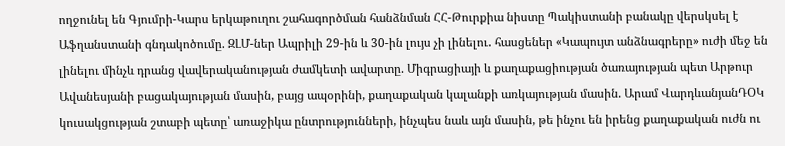ողջունել են Գյումրի-Կարս երկաթուղու շահագործման հանձնման ՀՀ-Թուրքիա նիստը Պակիստանի բանակը վերսկսել է Աֆղանստանի գնդակոծումը. ԶԼՄ-ներ Ապրիլի 29-ին և 30-ին լույս չի լինելու․ հասցեներ «Կապույտ անձնագրերը» ուժի մեջ են լինելու մինչև դրանց վավերականության ժամկետի ավարտը. Միգրացիայի և քաղաքացիության ծառայության պետ Արթուր Ավանեսյանի բացակայության մասին, բայց ապօրինի, քաղաքական կալանքի առկայության մասին. Արամ ՎարդևանյանԴՕԿ կուսակցության շտաբի պետը՝ առաջիկա ընտրությունների, ինչպես նաև այն մասին, թե ինչու են իրենց քաղաքական ուժն ու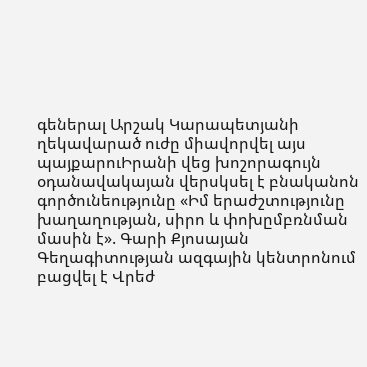գեներալ Արշակ Կարապետյանի ղեկավարած ուժը միավորվել այս պայքարուԻրանի վեց խոշորագույն օդանավակայան վերսկսել է բնականոն գործունեությունը «Իմ երաժշտությունը խաղաղության, սիրո և փոխըմբռնման մասին է». Գարի Քյոսայան Գեղագիտության ազգային կենտրոնում բացվել է Վրեժ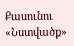Քասունու «Նստվածք»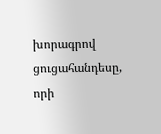խորագրով ցուցահանդեսը, որի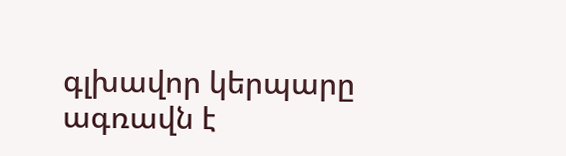գլխավոր կերպարը ագռավն է